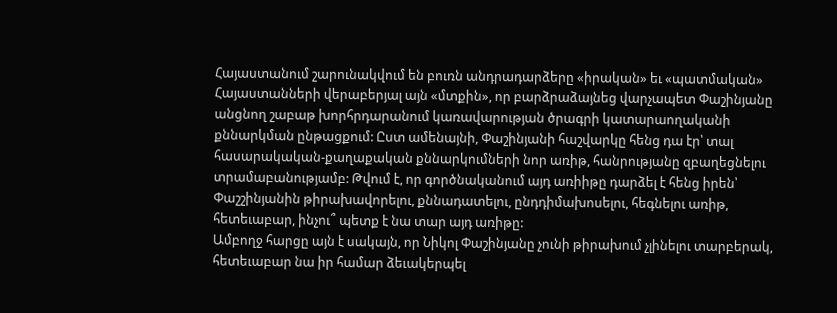Հայաստանում շարունակվում են բուռն անդրադարձերը «իրական» եւ «պատմական» Հայաստանների վերաբերյալ այն «մտքին», որ բարձրաձայնեց վարչապետ Փաշինյանը անցնող շաբաթ խորհրդարանում կառավարության ծրագրի կատարաողականի քննարկման ընթացքում: Ըստ ամենայնի, Փաշինյանի հաշվարկը հենց դա էր՝ տալ հասարակական-քաղաքական քննարկումների նոր առիթ, հանրությանը զբաղեցնելու տրամաբանությամբ: Թվում է, որ գործնականում այդ առիիթը դարձել է հենց իրեն՝ Փաշշինյանին թիրախավորելու, քննադատելու, ընդդիմախոսելու, հեգնելու առիթ, հետեւաբար, ինչու՞ պետք է նա տար այդ առիթը:
Ամբողջ հարցը այն է սակայն, որ Նիկոլ Փաշինյանը չունի թիրախում չլինելու տարբերակ, հետեւաբար նա իր համար ձեւակերպել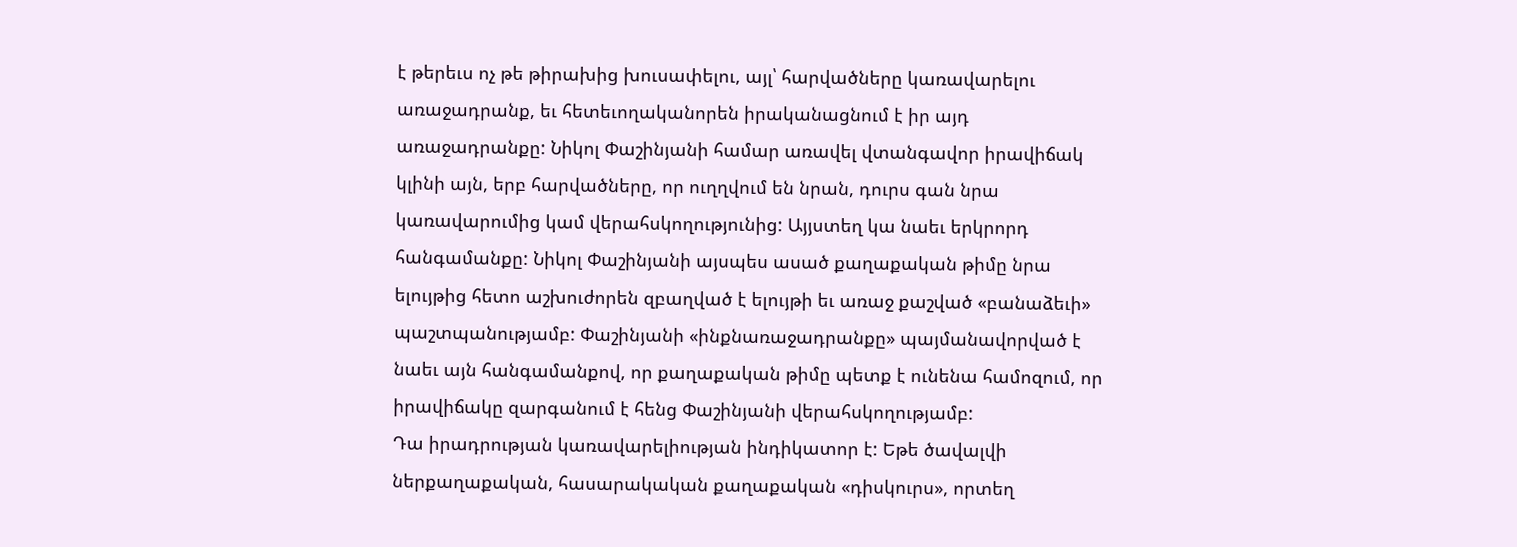է թերեւս ոչ թե թիրախից խուսափելու, այլ՝ հարվածները կառավարելու առաջադրանք, եւ հետեւողականորեն իրականացնում է իր այդ առաջադրանքը: Նիկոլ Փաշինյանի համար առավել վտանգավոր իրավիճակ կլինի այն, երբ հարվածները, որ ուղղվում են նրան, դուրս գան նրա կառավարումից կամ վերահսկողությունից: Այյստեղ կա նաեւ երկրորդ հանգամանքը: Նիկոլ Փաշինյանի այսպես ասած քաղաքական թիմը նրա ելույթից հետո աշխուժորեն զբաղված է ելույթի եւ առաջ քաշված «բանաձեւի» պաշտպանությամբ: Փաշինյանի «ինքնառաջադրանքը» պայմանավորված է նաեւ այն հանգամանքով, որ քաղաքական թիմը պետք է ունենա համոզում, որ իրավիճակը զարգանում է հենց Փաշինյանի վերահսկողությամբ:
Դա իրադրության կառավարելիության ինդիկատոր է: Եթե ծավալվի ներքաղաքական, հասարակական քաղաքական «դիսկուրս», որտեղ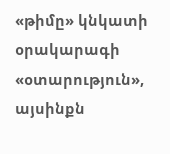«թիմը» կնկատի օրակարագի «օտարություն», այսինքն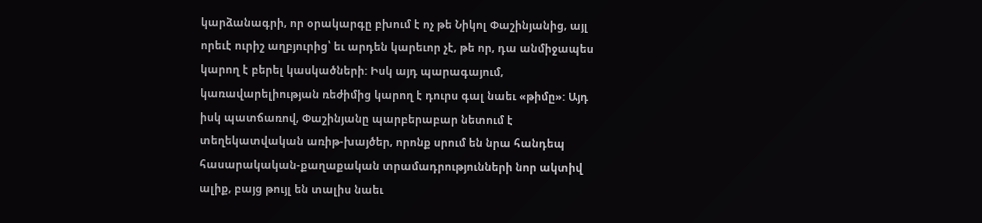կարձանագրի, որ օրակարգը բխում է ոչ թե Նիկոլ Փաշինյանից, այլ որեւէ ուրիշ աղբյուրից՝ եւ արդեն կարեւոր չէ, թե որ, դա անմիջապես կարող է բերել կասկածների: Իսկ այդ պարագայում, կառավարելիության ռեժիմից կարող է դուրս գալ նաեւ «թիմը»: Այդ իսկ պատճառով, Փաշինյանը պարբերաբար նետում է տեղեկատվական առիթ-խայծեր, որոնք սրում են նրա հանդեպ հասարակական-քաղաքական տրամադրությունների նոր ակտիվ ալիք, բայց թույլ են տալիս նաեւ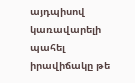այդպիսով կառավարելի պահել իրավիճակը թե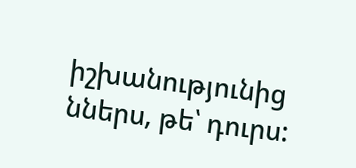իշխանությունից ններս, թե՝ դուրս: